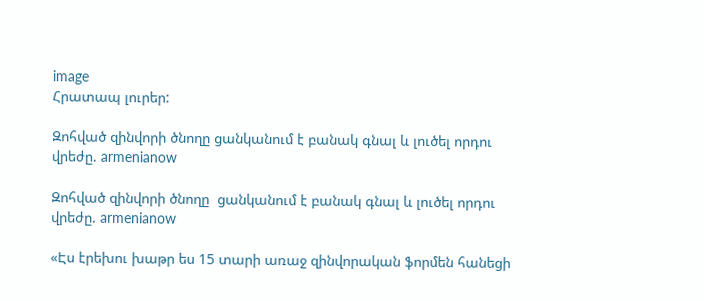image
Հրատապ լուրեր:

Զոհված զինվորի ծնողը ցանկանում է բանակ գնալ և լուծել որդու վրեժը. armenianow

Զոհված զինվորի ծնողը  ցանկանում է բանակ գնալ և լուծել որդու վրեժը. armenianow

«Էս էրեխու խաթր ես 15 տարի առաջ զինվորական ֆորմեն հանեցի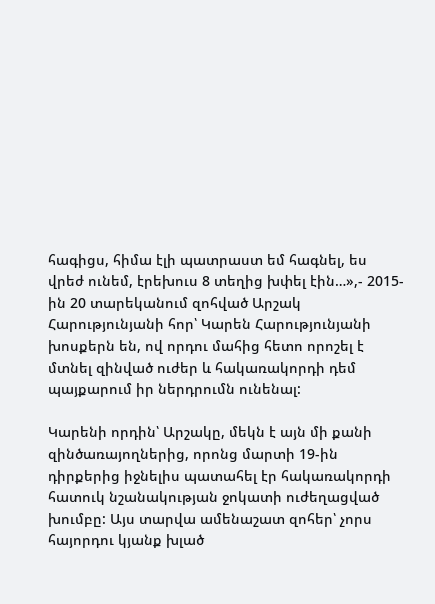հագիցս, հիմա էլի պատրաստ եմ հագնել, ես վրեժ ունեմ, էրեխուս 8 տեղից խփել էին…»,- 2015-ին 20 տարեկանում զոհված Արշակ Հարությունյանի հոր՝ Կարեն Հարությունյանի խոսքերն են, ով որդու մահից հետո որոշել է մտնել զինված ուժեր և հակառակորդի դեմ պայքարում իր ներդրումն ունենալ:

Կարենի որդին՝ Արշակը, մեկն է այն մի քանի զինծառայողներից, որոնց մարտի 19-ին դիրքերից իջնելիս պատահել էր հակառակորդի հատուկ նշանակության ջոկատի ուժեղացված խումբը: Այս տարվա ամենաշատ զոհեր՝ չորս հայորդու կյանք խլած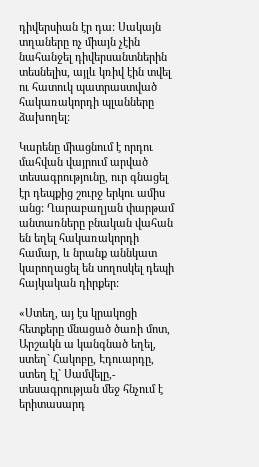դիվերսիան էր դա: Սակայն տղաները ոչ միայն չէին նահանջել դիվերսանտներին տեսնելիս, այլև կռիվ էին տվել ու հատուկ պատրաստված հակառակորդի պլանները ձախողել:

Կարենը միացնում է որդու մահվան վայրում արված տեսագրությունը, ուր գնացել էր դեպքից շուրջ երկու ամիս անց: Ղարաբաղյան փարթամ անտառները բնական վահան են եղել հակառակորդի համար, և նրանք աննկատ կարողացել են սողոսկել դեպի հայկական դիրքեր:

«Ստեղ, այ էս կրակոցի հետքերը մնացած ծառի մոտ, Արշակն ա կանգնած եղել, ստեղ` Հակոբը, Էդուարդը, ստեղ էլ` Սամվելը,- տեսագրության մեջ հնչում է երիտասարդ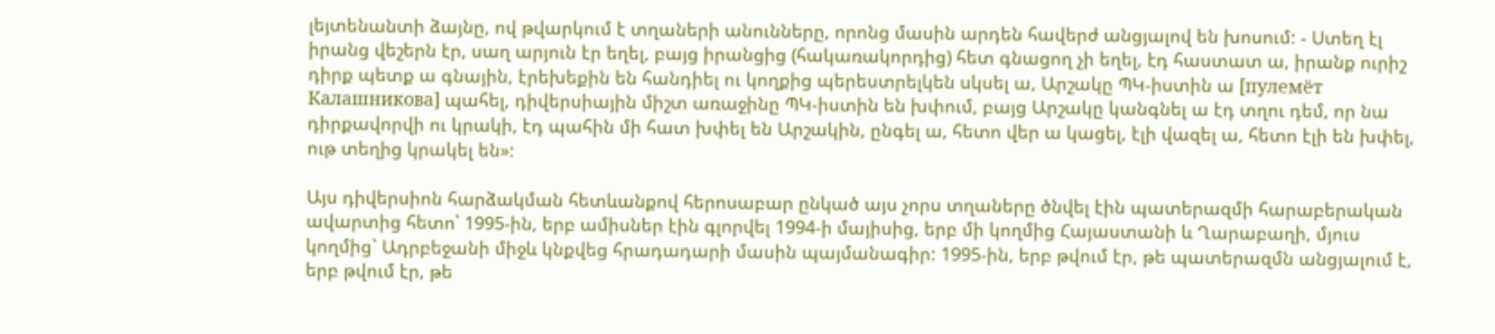լեյտենանտի ձայնը, ով թվարկում է տղաների անունները, որոնց մասին արդեն հավերժ անցյալով են խոսում: - Ստեղ էլ իրանց վեշերն էր, սաղ արյուն էր եղել, բայց իրանցից (հակառակորդից) հետ գնացող չի եղել, էդ հաստատ ա, իրանք ուրիշ դիրք պետք ա գնային, էրեխեքին են հանդիել ու կողքից պերեստրելկեն սկսել ա, Արշակը ՊԿ-իստին ա [пулемёт Калашникова] պահել, դիվերսիային միշտ առաջինը ՊԿ-իստին են խփում, բայց Արշակը կանգնել ա էդ տղու դեմ, որ նա դիրքավորվի ու կրակի, էդ պահին մի հատ խփել են Արշակին, ընգել ա, հետո վեր ա կացել, էլի վազել ա, հետո էլի են խփել, ութ տեղից կրակել են»:

Այս դիվերսիոն հարձակման հետևանքով հերոսաբար ընկած այս չորս տղաները ծնվել էին պատերազմի հարաբերական ավարտից հետո՝ 1995-ին, երբ ամիսներ էին գլորվել 1994-ի մայիսից, երբ մի կողմից Հայաստանի և Ղարաբաղի, մյուս կողմից` Ադրբեջանի միջև կնքվեց հրադադարի մասին պայմանագիր: 1995-ին, երբ թվում էր, թե պատերազմն անցյալում է, երբ թվում էր, թե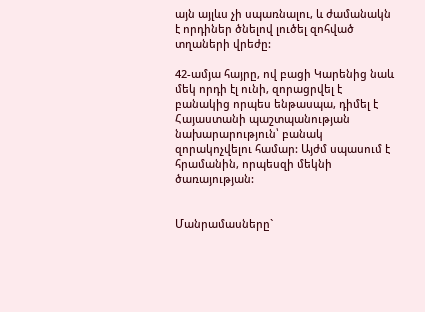այն այլևս չի սպառնալու, և ժամանակն է որդիներ ծնելով լուծել զոհված տղաների վրեժը:

42-ամյա հայրը, ով բացի Կարենից նաև մեկ որդի էլ ունի, զորացրվել է բանակից որպես ենթասպա, դիմել է Հայաստանի պաշտպանության նախարարություն՝ բանակ զորակոչվելու համար: Այժմ սպասում է հրամանին, որպեսզի մեկնի ծառայության:


Մանրամասները`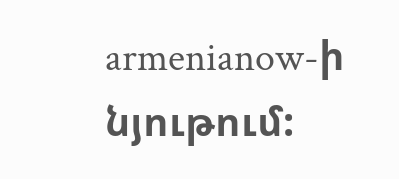armenianow-ի նյութում: